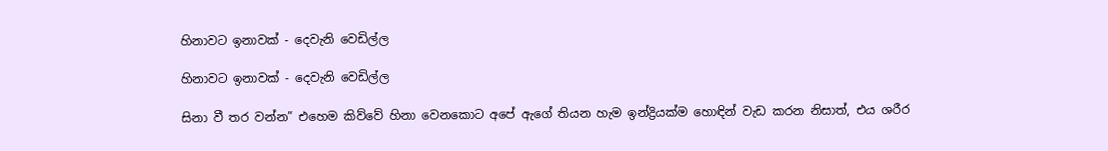හිනාවට ඉනාවක් - දෙවැනි වෙඩිල්ල

හිනාවට ඉනාවක් - දෙවැනි වෙඩිල්ල

සිනා වී තර වන්න” එහෙම කිව්වේ හිනා වෙනකොට අපේ ඇගේ තියන හැම ඉන්ද්‍රියක්ම හොඳින් වැඩ කරන නිසාත්, එය ශරීර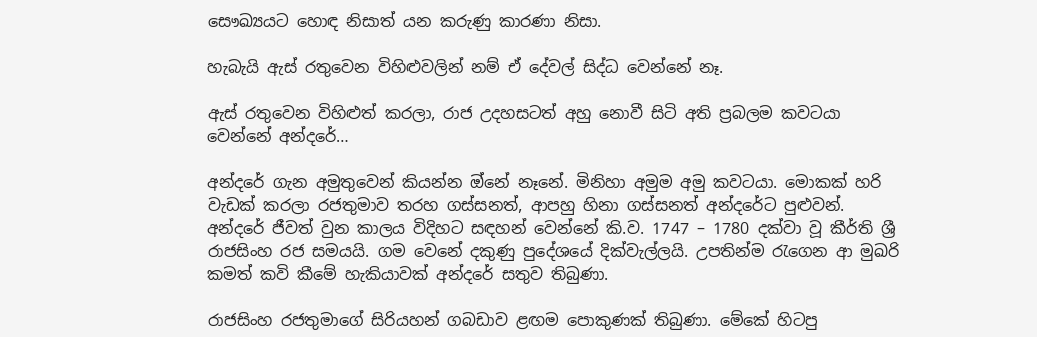සෞඛ්‍යයට හොඳ නිසාත් යන කරුණු කාරණා නිසා.

හැබැයි ඇස් රතුවෙන විහිළුවලින් නම් ඒ දේවල් සිද්ධ වෙන්නේ නෑ.

ඇස් රතුවෙන විහිළුත් කරලා, රාජ උදහසටත් අහු නොවී සිටි අති ප්‍රබලම කවටයා වෙන්නේ අන්දරේ…

අන්දරේ ගැන අමුතුවෙන් කියන්න ඔ්නේ නෑනේ. මිනිහා අමුම අමු කවටයා. මොකක් හරි වැඩක් කරලා රජතුමාව තරහ ගස්සනත්, ආපහු හිනා ගස්සනත් අන්දරේට පුළුවන්. අන්දරේ ජීවත් වුන කාලය විදිහට සඳහන් වෙන්නේ කි.ව. 1747 – 1780 දක්වා වූ කීර්ති ශ්‍රී රාජසිංහ රජ සමයයි. ගම වෙනේ දකුණු පුදේශයේ දික්වැල්ලයි. උපතින්ම රැගෙන ආ මුඛරි කමත් කවි කීමේ හැකියාවක් අන්දරේ සතුව තිබුණා.

රාජසිංහ රජතුමාගේ සිරියහන් ගබඩාව ළඟම පොකුණක් තිබුණා. මේකේ හිටපු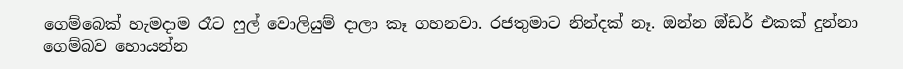ගෙම්බෙක් හැමදාම රෑට ෆුල් වොලියුම් දාලා කෑ ගහනවා. රජතුමාට නින්දක් නෑ. ඔන්න ඔ්ඩර් එකක් දුන්නා ගෙම්බව හොයන්න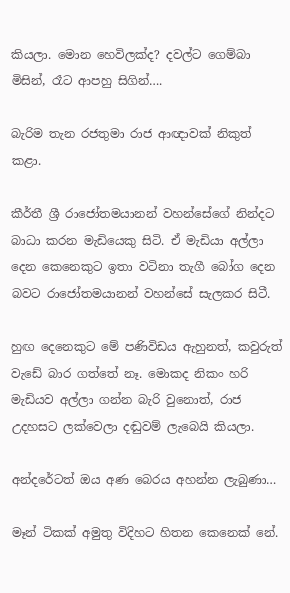කියලා. මොන හෙවිලක්ද? දවල්ට ගෙම්බා මිසින්, රෑට ආපහු සිගින්….

බැරිම තැන රජතුමා රාජ ආඥාවක් නිකුත් කළා.

කීර්තී ශ්‍රී රාජෝතමයානන් වහන්සේගේ නින්දට බාධා කරන මැඩියෙකු සිටි. ඒ මැඩියා අල්ලා දෙන කෙනෙකුට ඉතා වටිනා තැගී බෝග දෙන බවට රාජෝතමයානන් වහන්සේ සැලකර සිටී.

හුඟ දෙනෙකුට මේ පණිවිඩය ඇහුනත්, කවුරුත් වැඩේ බාර ගත්තේ නෑ. මොකද නිකං හරි මැඩියව අල්ලා ගන්න බැරි වුනොත්, රාජ උදහසට ලක්වෙලා දඬුවම් ලැබෙයි කියලා.

අන්දරේටත් ඔය අණ බෙරය අහන්න ලැබුණා…

මෑන් ටිකක් අමුතු විදිහට හිතන කෙනෙක් නේ.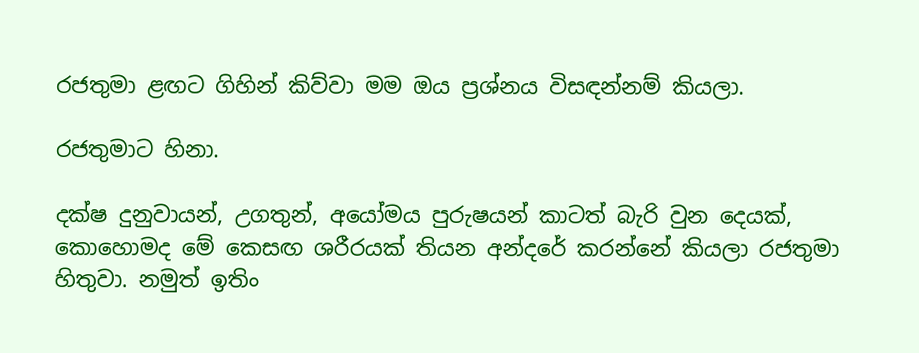රජතුමා ළඟට ගිහින් කිව්වා මම ඔය ප්‍රශ්නය විසඳන්නම් කියලා.

රජතුමාට හිනා.

දක්ෂ දුනුවායන්, උගතුන්, අයෝමය පුරුෂයන් කාටත් බැරි වුන දෙයක්, කොහොමද මේ කෙසඟ ශරීරයක් තියන අන්දරේ කරන්නේ කියලා රජතුමා හිතුවා. නමුත් ඉතිං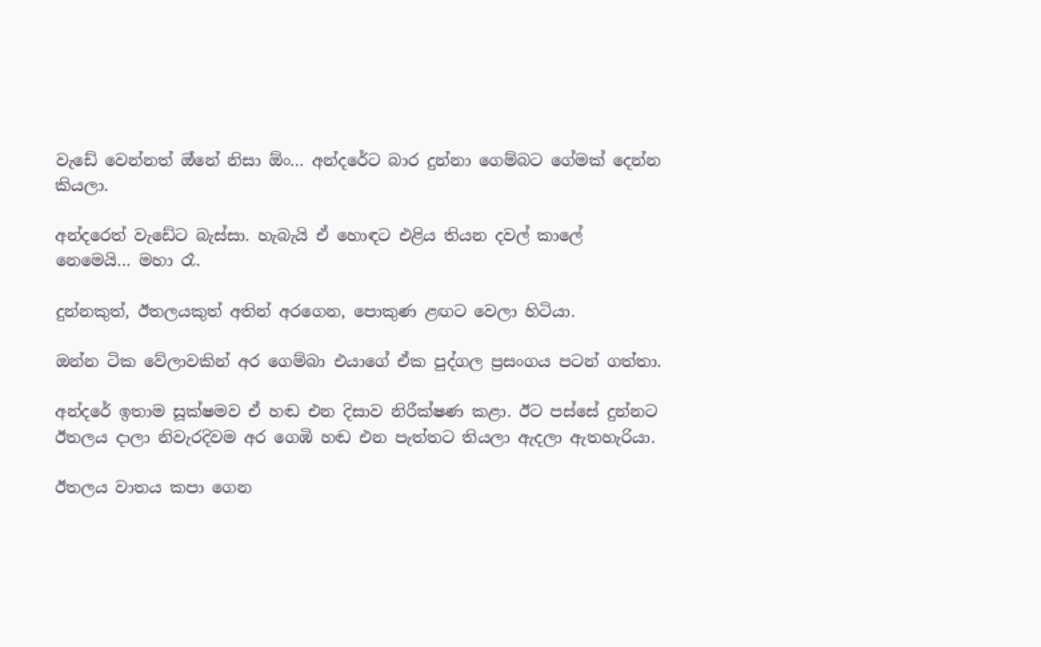වැඩේ වෙන්නත් ඔ්නේ නිසා ඕං… අන්දරේට බාර දුන්නා ගෙම්බට ගේමක් දෙන්න කියලා.

අන්දරෙත් වැඩේට බැස්සා. හැබැයි ඒ හොඳට එළිය තියන දවල් කාලේ නෙමෙයි… මහා රෑ.

දුන්නකුත්, ඊතලයකුත් අතින් අරගෙන, පොකුණ ළඟට වෙලා හිටියා.

ඔන්න ටික වේලාවකින් අර ගෙම්බා එයාගේ ඒක පුද්ගල ප්‍රසංගය පටන් ගත්තා.

අන්දරේ ඉතාම සූක්ෂමව ඒ හඬ එන දිසාව නිරීක්ෂණ කළා. ඊට පස්සේ දුන්නට ඊතලය දාලා නිවැරදිවම අර ගෙඹි හඬ එන පැත්තට තියලා ඇදලා ඇතහැරියා.

ඊතලය වාතය කපා ගෙන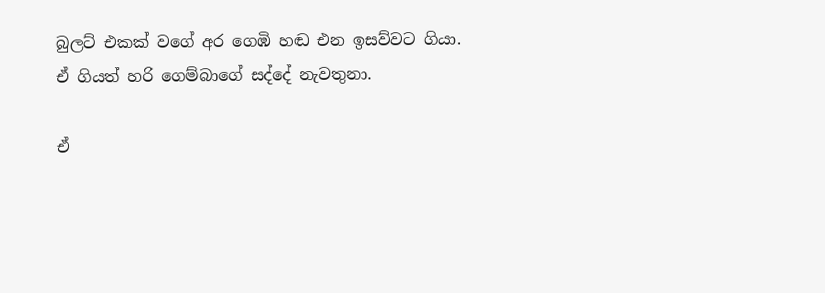බුලට් එකක් වගේ අර ගෙඹි හඬ එන ඉසව්වට ගියා. ඒ ගියත් හරි ගෙම්බාගේ සද්දේ නැවතුනා.

ඒ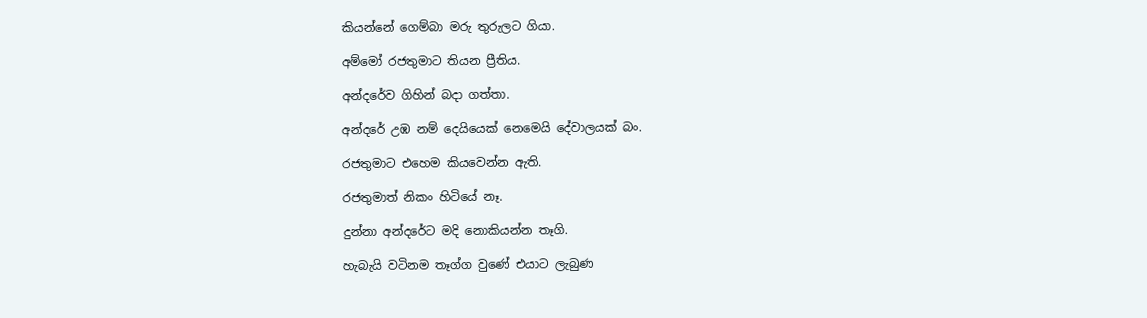කියන්නේ ගෙම්බා මරු තුරුලට ගියා.

අම්මෝ රජතුමාට තියන ප්‍රීතිය.

අන්දරේව ගිහින් බදා ගත්තා.

අන්දරේ උඹ නම් දෙයියෙක් නෙමෙයි දේවාලයක් බං.

රජතුමාට එහෙම කියවෙන්න ඇති.

රජතුමාත් නිකං හිටියේ නෑ.

දුන්නා අන්දරේට මදි නොකියන්න තෑගි.

හැබැයි වටිනම තෑග්ග වුණේ එයාට ලැබුණ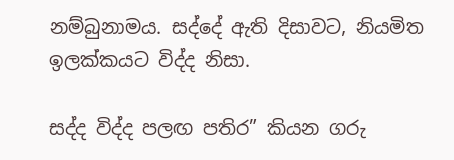නම්බුනාමය. සද්දේ ඇති දිසාවට, නියමිත ඉලක්කයට විද්ද නිසා.

සද්ද විද්ද පලඟ පතිර” කියන ගරු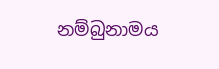නම්බුනාමය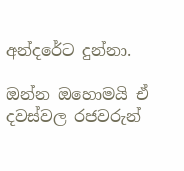අන්දරේට දුන්නා.

ඔන්න ඔහොමයි ඒ දවස්වල රජවරුන්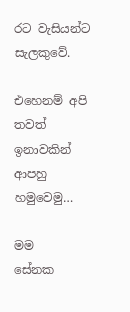රට වැසියන්ට සැලකුවේ.

එහෙනම් අපි තවත් ඉනාවකින් ආපහු හමුවෙමු…

මම
සේනක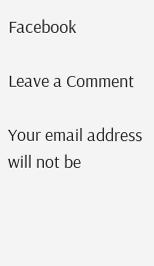Facebook

Leave a Comment

Your email address will not be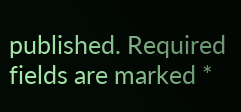published. Required fields are marked *